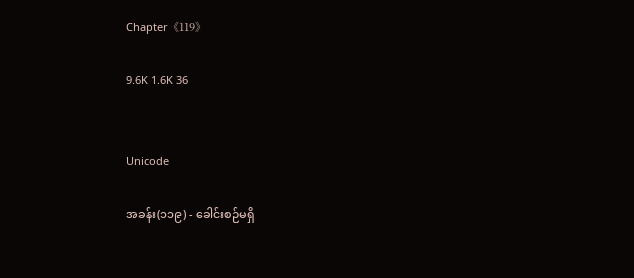Chapter《119》

9.6K 1.6K 36


Unicode

အခန်း(၁၁၉) - ခေါင်းစဉ်မရှိ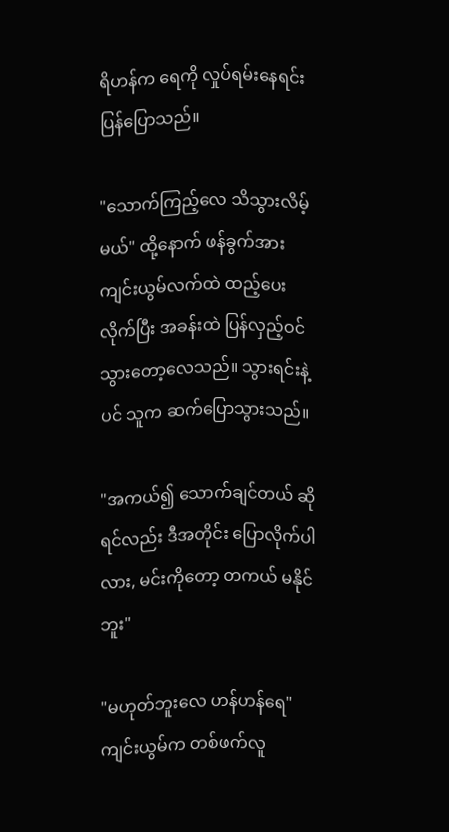ရိဟန်က ရေကို လှုပ်ရမ်းနေရင်း ပြန်ပြောသည်။

"သောက်ကြည့်လေ သိသွားလိမ့်မယ်" ထို့နောက် ဖန်ခွက်အား ကျင်းယွမ်လက်ထဲ ထည့်ပေးလိုက်ပြီး အခန်းထဲ ပြန်လှည့်ဝင်သွားတော့လေသည်။ သွားရင်းနဲ့ပင် သူက ဆက်ပြောသွားသည်။

"အကယ်၍ သောက်ချင်တယ် ဆိုရင်လည်း ဒီအတိုင်း ပြောလိုက်ပါလား, မင်းကိုတော့ တကယ် မနိုင်ဘူး"

"မဟုတ်ဘူးလေ ဟန်ဟန်ရေ" ကျင်းယွမ်က တစ်ဖက်လူ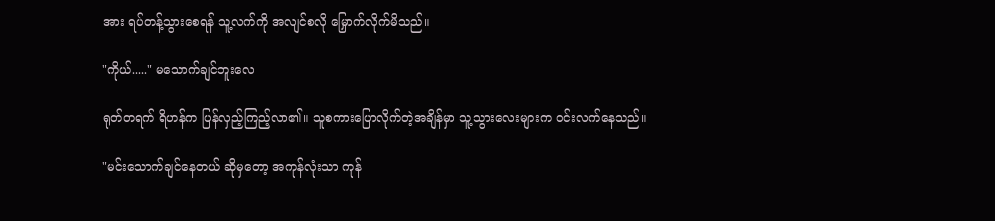အား ရပ်တန့်သွားစေရန် သူ့လက်ကို အလျင်စလို မြှောက်လိုက်မိသည်။

"ကိုယ်....." မသောက်ချင်ဘူးလေ

ရုတ်တရက် ရိဟန်က ပြန်လှည့်ကြည့်လာ၏။ သူစကားပြောလိုက်တဲ့အချိန်မှာ သူ့သွားလေးများက ဝင်းလက်နေသည်။

"မင်းသောက်ချင်နေတယ် ဆိုမှတော့ အကုန်လုံးသာ ကုန်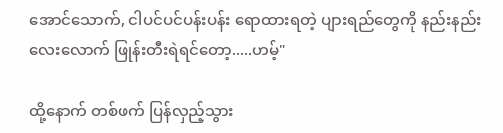အောင်သောက်, ငါပင်ပင်ပန်းပန်း ရောထားရတဲ့ ပျားရည်တွေကို နည်းနည်းလေးလောက် ဖြုန်းတီးရဲရင်တော့.....ဟမ့်"

ထို့နောက် တစ်ဖက် ပြန်လှည့်သွား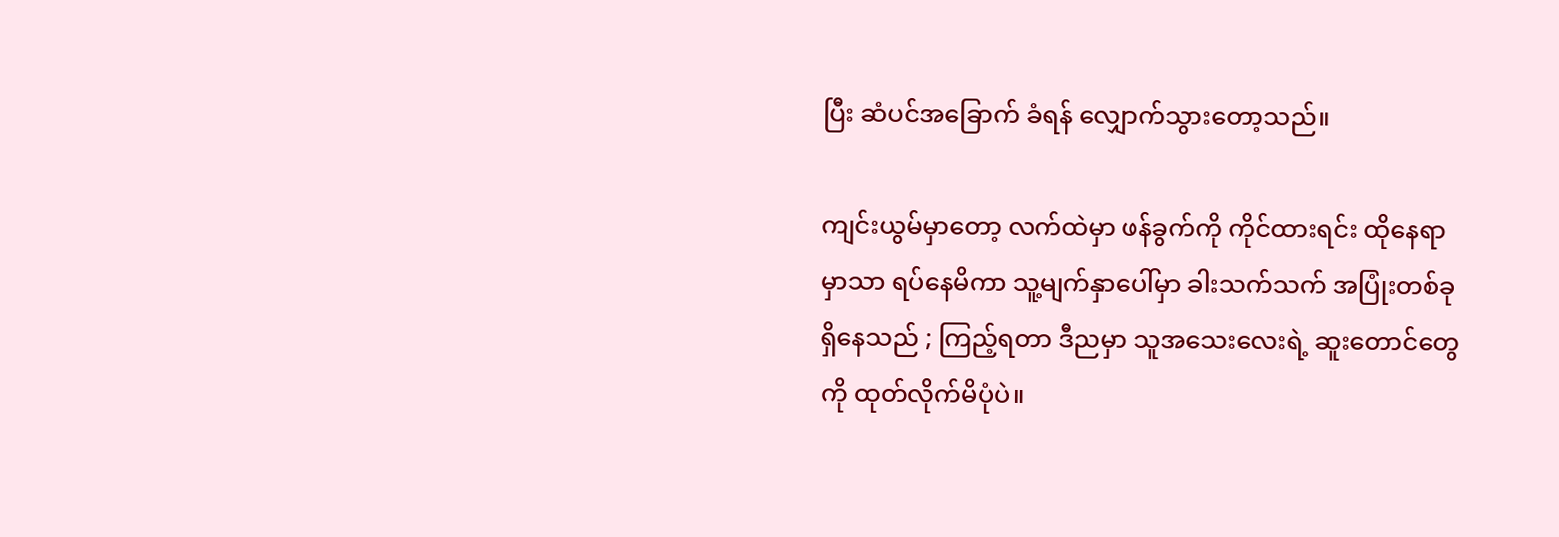ပြီး ဆံပင်အခြောက် ခံရန် လျှောက်သွားတော့သည်။

ကျင်းယွမ်မှာတော့ လက်ထဲမှာ ဖန်ခွက်ကို ကိုင်ထားရင်း ထိုနေရာမှာသာ ရပ်နေမိကာ သူ့မျက်နှာပေါ်မှာ ခါးသက်သက် အပြုံးတစ်ခု ရှိနေသည် ; ကြည့်ရတာ ဒီညမှာ သူအသေးလေးရဲ့ ဆူးတောင်တွေကို ထုတ်လိုက်မိပုံပဲ။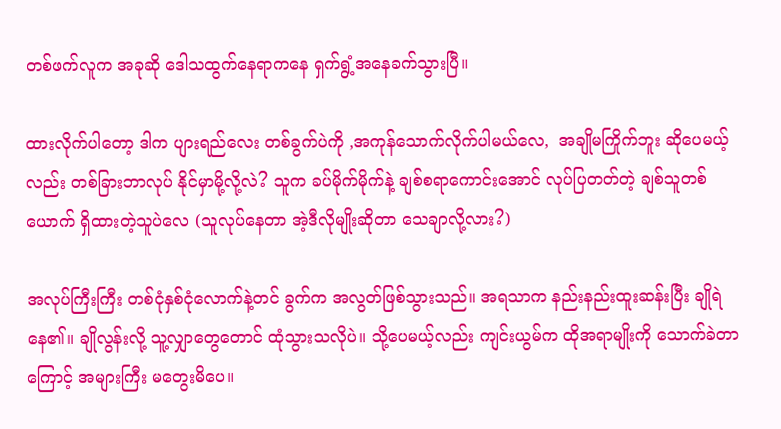တစ်ဖက်လူက အခုဆို ဒေါသထွက်နေရာကနေ ရှက်ရွံ့အနေခက်သွားပြီ။

ထားလိုက်ပါတော့ ဒါက ပျားရည်လေး တစ်ခွက်ပဲကို ,အကုန်သောက်လိုက်ပါမယ်လေ,  အချိုမကြိုက်ဘူး ဆိုပေမယ့်လည်း တစ်ခြားဘာလုပ် နိုင်မှာမို့လို့လဲ? သူက ခပ်မိုက်မိုက်နဲ့ ချစ်စရာကောင်းအောင် လုပ်ပြတတ်တဲ့ ချစ်သူတစ်ယောက် ရှိထားတဲ့သူပဲလေ (သူလုပ်နေတာ အဲ့ဒီလိုမျိုးဆိုတာ သေချာလို့လား?)

အလုပ်ကြီးကြီး တစ်ငုံနှစ်ငုံလောက်နဲ့တင် ခွက်က အလွတ်ဖြစ်သွားသည်။ အရသာက နည်းနည်းထူးဆန်းပြီး ချိုရဲနေ၏။ ချိုလွန်းလို့ သူ့လျှာတွေတောင် ထုံသွားသလိုပဲ။ သို့ပေမယ့်လည်း ကျင်းယွမ်က ထိုအရာမျိုးကို သောက်ခဲတာကြောင့် အများကြီး မတွေးမိပေ။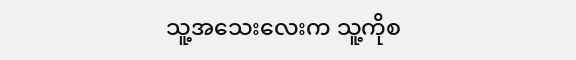သူ့အသေးလေးက သူ့ကိုစ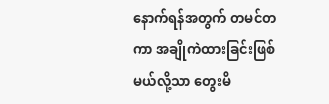နောက်ရန်အတွက် တမင်တကာ အချိုကဲထားခြင်းဖြစ်မယ်လို့သာ တွေးမိ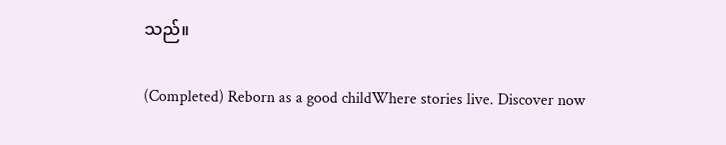သည်။

(Completed) Reborn as a good childWhere stories live. Discover now